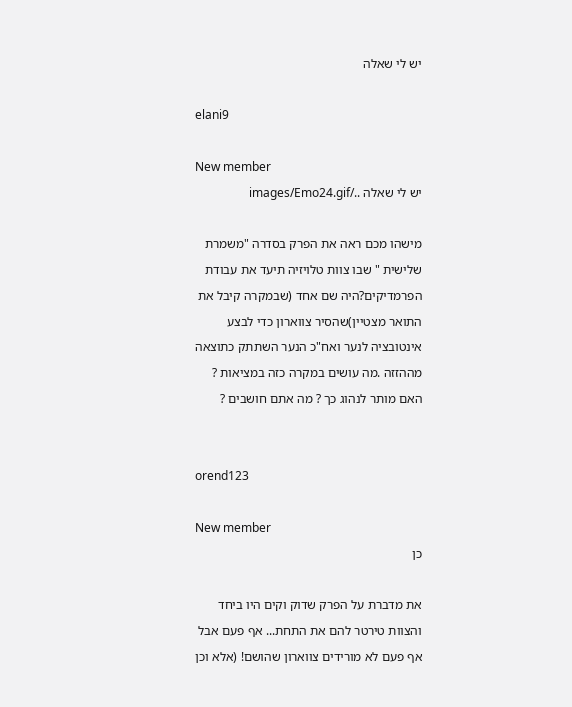יש לי שאלה

elani9

New member
יש לי שאלה ../images/Emo24.gif

מישהו מכם ראה את הפרק בסדרה "משמרת שלישית " שבו צוות טלויזיה תיעד את עבודת הפרמדיקים?היה שם אחד (שבמקרה קיבל את התואר מצטיין)שהסיר צווארון כדי לבצע אינטובציה לנער ואח"כ הנער השתתק כתוצאה מההזזה .מה עושים במקרה כזה במציאות ? האם מותר לנהוג כך ? מה אתם חושבים ?


orend123

New member
כן

את מדברת על הפרק שדוק וקים היו ביחד והצוות טירטר להם את התחת... אף פעם אבל אף פעם לא מורידים צווארון שהושם! (אלא וכן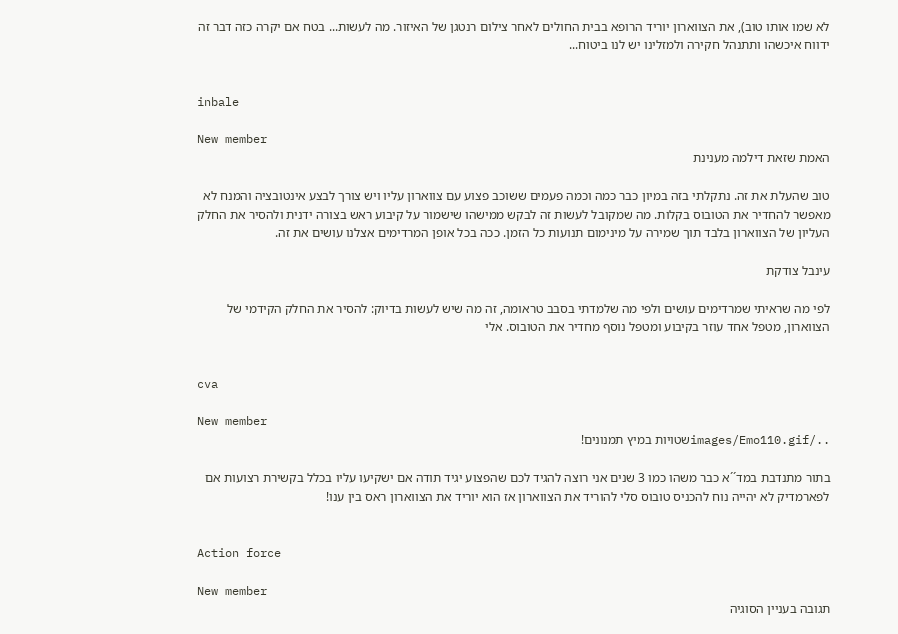לא שמו אותו טוב), את הצווארון יוריד הרופא בבית החולים לאחר צילום רנטגן של האיזור. מה לעשות... בטח אם יקרה כזה דבר זה ידווח איכשהו ותתנהל חקירה ולמזלינו יש לנו ביטוח...


inbale

New member
האמת שזאת דילמה מענינת

טוב שהעלת את זה. נתקלתי בזה במיון כבר כמה וכמה פעמים ששוכב פצוע עם צווארון עליו ויש צורך לבצע אינטובציה והמנח לא מאפשר להחדיר את הטובוס בקלות. מה שמקובל לעשות זה לבקש ממישהו שישמור על קיבוע ראש בצורה ידנית ולהסיר את החלק העליון של הצווארון בלבד תוך שמירה על מינימום תנועות כל הזמן. ככה בכל אופן המרדימים אצלנו עושים את זה.

עינבל צודקת

לפי מה שראיתי שמרדימים עושים ולפי מה שלמדתי בסבב טראומה, זה מה שיש לעשות בדיוק: להסיר את החלק הקידמי של הצווארון, מטפל אחד עוזר בקיבוע ומטפל נוסף מחדיר את הטובוס. אלי


cva

New member
../images/Emo110.gifשטויות במיץ תמנונים!

בתור מתנדבת במד´´א כבר משהו כמו 3 שנים אני רוצה להגיד לכם שהפצוע יגיד תודה אם ישקיעו עליו בכלל בקשירת רצועות אם לפארמדיק לא יהייה נוח להכניס טובוס סלי להוריד את הצווארון אז הוא יוריד את הצווארון ראס בין ענו!


Action force

New member
תגובה בעניין הסוגיה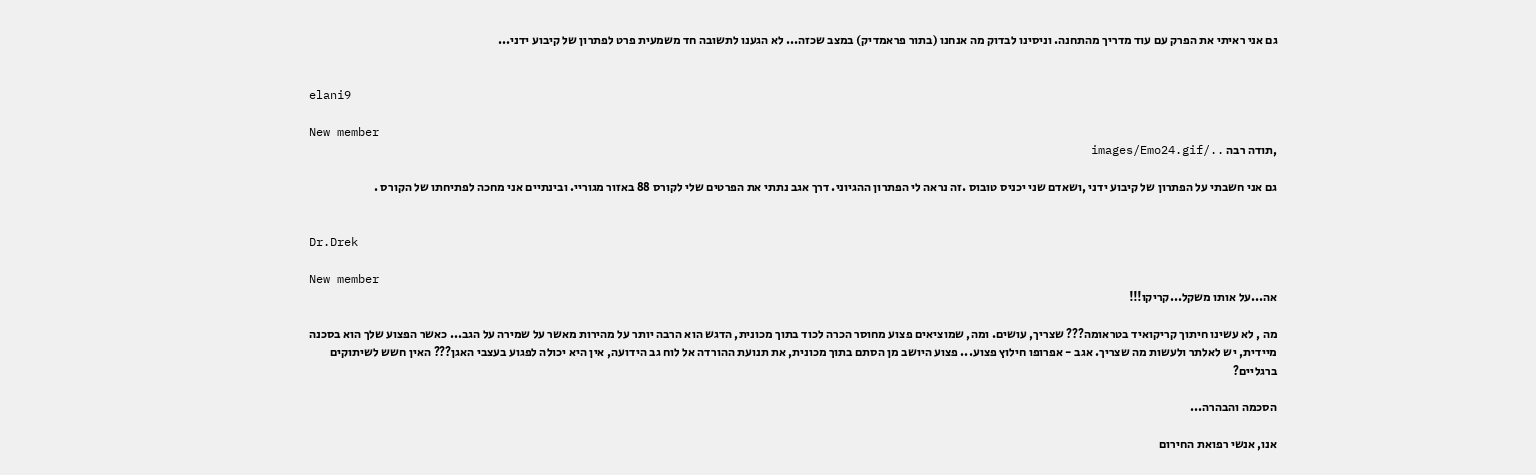גם אני ראיתי את הפרק עם עוד מדריך מהתחנה. וניסינו לבדוק מה אנחנו (בתור פראמדיק) במצב שכזה... לא הגענו לתשובה חד משמעית פרט לפתרון של קיבוע ידני...


elani9

New member
,תודה רבה ../images/Emo24.gif

גם אני חשבתי על הפתרון של קיבוע ידני ,ושאדם שני יכניס טובוס .זה נראה לי הפתרון ההגיוני. דרך אגב נתתי את הפרטים שלי לקורס 88 באזור מגוריי. ובינתיים אני מחכה לפתיחתו של הקורס .


Dr.Drek

New member
אה...על אותו משקל...קריקו!!!

מה , לא עשינו חיתוך קריקואיד בטראומה??? שצריך, עושים. ומה, שמוציאים פצוע מחוסר הכרה לכוד בתוך מכונית, הדגש הוא הרבה יותר על מהירות מאשר על שמירה על הגב... כאשר הפצוע שלך הוא בסכנה מיידית, יש לאלתר ולעשות מה שצריך. אגב - אפרופו חילוץ פצוע... פצוע היושב מן הסתם בתוך מכונית, את תנועת ההורדה אל לוח גב הידועה, אין היא יכולה לפגוע בעצבי האגן??? האין חשש לשיתוקים ברגליים?

הסכמה והבהרה...

אנו, אנשי רפואת החירום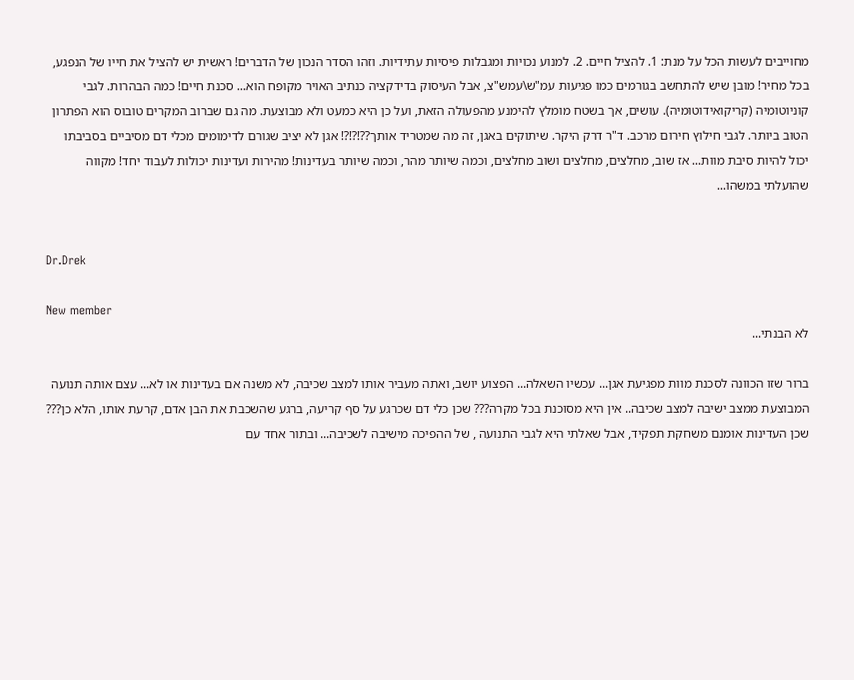מחוייבים לעשות הכל על מנת: 1. להציל חיים. 2. למנוע נכויות ומגבלות פיסיות עתידיות. וזהו הסדר הנכון של הדברים! ראשית יש להציל את חייו של הנפגע, בכל מחיר! מובן שיש להתחשב בגורמים כמו פגיעות עמ"ש\עמש"צ, אבל העיסוק בדידקציה כנתיב האויר מקופח הוא... סכנת חיים! כמה הבהרות. לגבי קוניוטומיה (קריקואידוטומיה). עושים, אך בשטח מומלץ להימנע מהפעולה הזאת, ועל כן היא כמעט ולא מבוצעת. מה גם שברוב המקרים טובוס הוא הפתרון הטוב ביותר. לגבי חילוץ חירום מרכב. ד"ר דרק היקר. שיתוקים באגן, זה מה שמטריד אותך??!?!?! אגן לא יציב שגורם לדימומים מכלי דם מסיביים בסביבתו יכול להיות סיבת מוות... אז שוב, מחלצים, מחלצים ושוב מחלצים, וכמה שיותר מהר, וכמה שיותר בעדינות! מהירות ועדינות יכולות לעבוד יחד! מקווה שהועלתי במשהו...


Dr.Drek

New member
לא הבנתי...

ברור שזו הכוונה לסכנת מוות מפגיעת אגן... עכשיו השאלה... הפצוע יושב, ואתה מעביר אותו למצב שכיבה, לא משנה אם בעדינות או לא... עצם אותה תנועה המבוצעת ממצב ישיבה למצב שכיבה.. אין היא מסוכנת בכל מקרה??? שכן כלי דם שכרגע על סף קריעה, ברגע שהשכבת את הבן אדם, קרעת אותו, הלא כן??? שכן העדינות אומנם משחקת תפקיד, אבל שאלתי היא לגבי התנועה , של ההפיכה מישיבה לשכיבה... ובתור אחד עם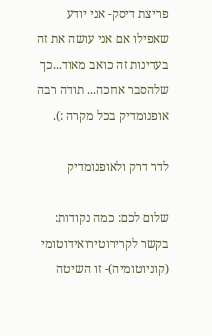פריצת דיסק- אני יודע שאפילו אם אני עושה את זה בעדינות זה כואב מאוד...כך שלהסבר אחכה... תודה רבה אופנומדיק בכל מקרה :).

לדר דרק ולאופנומדיק

שלום לכם: כמה נקודות: בקשר לקרירוטירואידוטומי (קוניוטומיה)- זו השיטה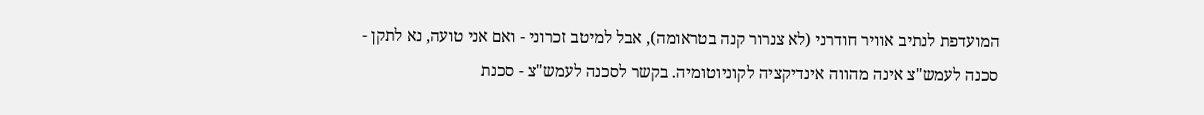המועדפת לנתיב אוויר חודרני (לא צנרור קנה בטראומה), אבל למיטב זכרוני - ואם אני טועה, נא לתקן - סכנה לעמש"צ אינה מהווה אינדיקציה לקוניוטומיה. בקשר לסכנה לעמש"צ - סכנת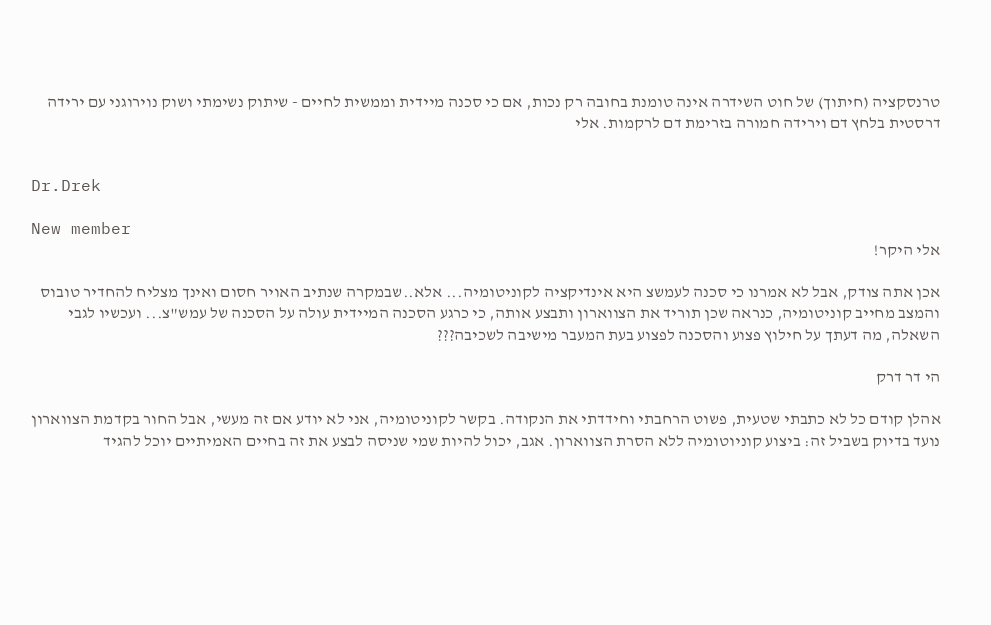טרנסקציה (חיתוך) של חוט השידרה אינה טומנת בחובה רק נכות, אם כי סכנה מיידית וממשית לחיים - שיתוק נשימתי ושוק נוירוגני עם ירידה דרסטית בלחץ דם וירידה חמורה בזרימת דם לרקמות. אלי


Dr.Drek

New member
אלי היקר!

אכן אתה צודק, אבל לא אמרנו כי סכנה לעמשצ היא אינדיקציה לקוניטומיה... אלא..שבמקרה שנתיב האויר חסום ואינך מצליח להחדיר טובוס והמצב מחייב קוניטומיה, כנראה שכן תוריד את הצווארון ותבצע אותה, כי כרגע הסכנה המיידית עולה על הסכנה של עמש"צ... ועכשיו לגבי השאלה, מה דעתך על חילוץ פצוע והסכנה לפצוע בעת המעבר מישיבה לשכיבה???

הי דר דרק

אהלן קודם כל לא כתבתי שטעית, פשוט הרחבתי וחידדתי את הנקודה. בקשר לקוניטומיה, אני לא יודע אם זה מעשי, אבל החור בקדמת הצווארון נועד בדיוק בשביל זה: ביצוע קוניוטומיה ללא הסרת הצווארון. אגב, יכול להיות שמי שניסה לבצע את זה בחיים האמיתיים יוכל להגיד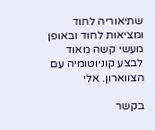שתיאוריה לחוד ומציאות לחוד ובאופן מעשי קשה מאוד לבצע קוניוטומיה עם הצווארון. אלי

בקשר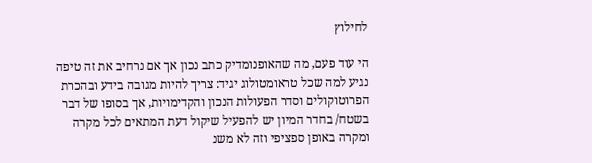לחילוץ

הי עוד פעם, מה שהאופנומדיק כתב נכון אך אם נרחיב את זה טיפה נגיע למה שכל טראומטולוג יגיד: צריך להיות מגובה בידע ובהכרת הפרוטוקולים וסדר הפעולות הנכון והקדימויות, אך בסופו של דבר בשטח/ בחדר המיון יש להפעיל שיקול דעת המתאים לכל מקרה ומקרה באופן ספציפי וזה לא משנ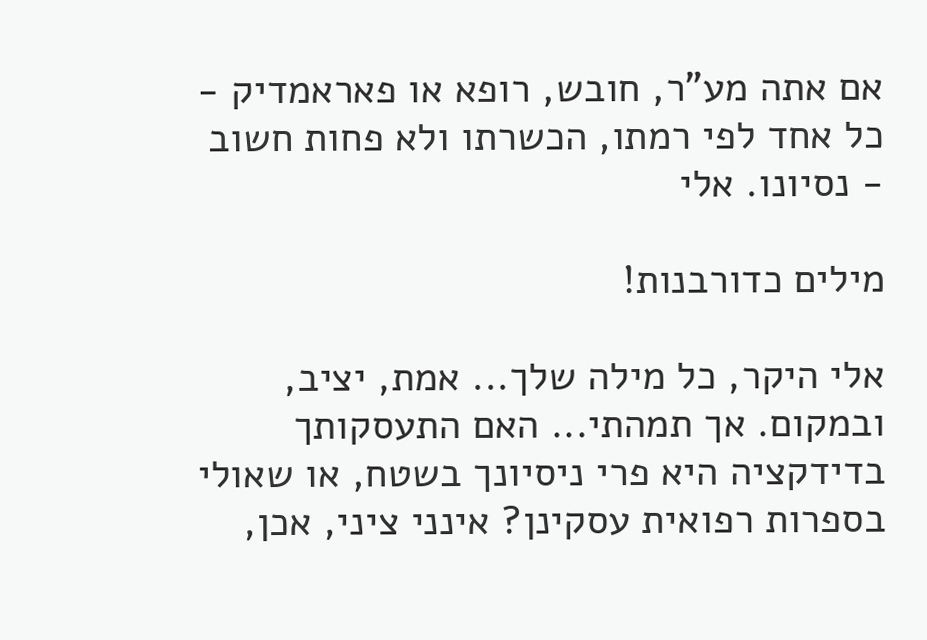אם אתה מע"ר, חובש, רופא או פאראמדיק - כל אחד לפי רמתו, הכשרתו ולא פחות חשוב - נסיונו. אלי

מילים כדורבנות!

אלי היקר, כל מילה שלך... אמת, יציב, ובמקום. אך תמהתי... האם התעסקותך בדידקציה היא פרי ניסיונך בשטח, או שאולי בספרות רפואית עסקינן? אינני ציני, אכן,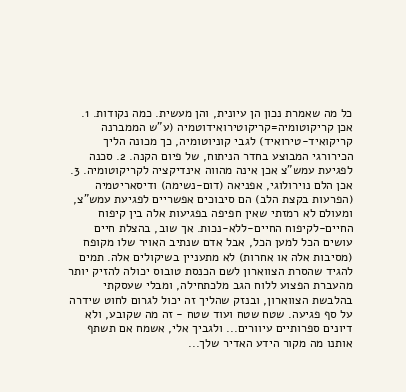כל מה שאמרת נכון הן עיונית, והן מעשית. כמה נקודות. 1. אכן קריקוטומיה=קריקוטירואידוטמיה (ע"ש הממברנה קריקואיד-טירואיד) לגבי קוניוטומיה, כך מכונה הליך הכירורגי המבוצע בחדר הניתוח, של פיום הקנה. 2. סכנה לפגיעת עמש"צ אכן אינה מהווה אינדיקציה לקריקוטומיה. 3. אכן הלם נוירולוגי, אפניאה (דום-נשימה) ודיסאריטמיה (הפרעות בקצת הלב) הם סיבוכים אפשריים לפגיעת עמש"צ, ומעולם לא רמזתי שאין חפיפה בפגיעות אלה בין קיפוח החיים-לקיפוח החיים-ללא-נכות. אך שוב, בהצלת חיים עושים הכל למען הכל, אבל אדם שנתיב האויר שלו מקופח (מסיבות אלה או אחרות) לא מתעניין בשיקולים אלה. תמים להגיד שהסרת הצווארון לשם הכנסת טובוס יכולה להזיק יותר מהעברת הפצוע ללוח הגב מלכתחילה, ומבלי שעסקתי בהלבשת הצווארון, ובנזק שהליך זה יכול לגרום לחוט שידרה על סף פגיעה. שטח שטח ועוד שטח - זה מה שקובע, ולא דיונים ספרותיים עיוורים... ולגביך אלי, אשמח אם תשתף אותנו מה מקור הידע האדיר שלך...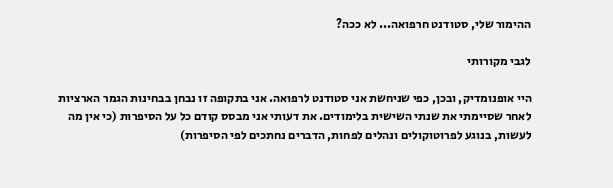ההימור שלי, סטודנט חרפואה... לא ככה?

לגבי מקורותי

היי אופנומדיק, ובכן, כפי שניחשת אני סטודנט לרפואה. אני בתקופה זו נבחן בבחינות הגמר הארציות לאחר שסיימתי את שנתי השישית בלימודים. את דעותי אני מבסס קודם כל על הסיפרות (כי אין מה לעשות, בנוגע לפרוטוקולים ונהלים לפחות, הדברים נחתכים לפי הסיפרות)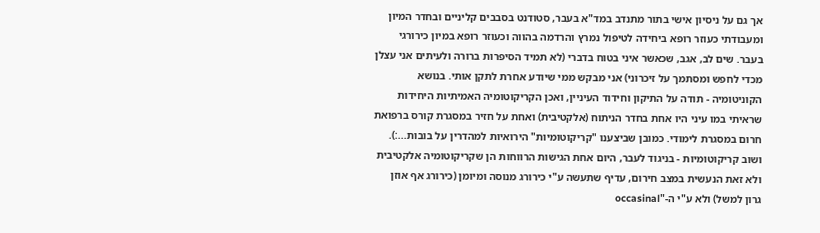אך גם על ניסיון אישי בתור מתנדב במד"א בעבר, סטודנט בסבבים קליניים ובחדר המיון ומעבודתי כעוזר רופא ביחידה לטיפול נמרץ והרדמה בהווה וכעוזר רופא במיון כירורגי בעבר. שים לב, אגב, שכאשר איני בטוח בדברי (לא תמיד הסיפרות ברורה ולעיתים אני עצלן מכדי לחפש ומסתמך על זיכרוני) אני מבקש ממי שיודע אחרת לתקן אותי. בנושא הקוניטומיה - תודה על התיקון וחידוד העיניין, ואכן הקריקוטומיה האמיתיות היחידות שראיתי במו עיני היו אחת בחדר הניתוח (אלקטיבית) ואחת על חזיר במסגרת קורס ברפואת חרום במסגרת לימודי. כמובן שביצענו "קריקוטומיות" הירואיות למהדרין על בובות...:). ושוב קריקוטומיות - בניגוד לעבר, היום אחת הגישות הרווחות הן שקריקוטומיה אלקטיבית ולא זאת הנעשית במצב חירום, עדיף שתעשה ע"י כירורג מנוסה ומיומן (כירורג אף אוזן גרון למשל) ולא ע"י ה-"occasinal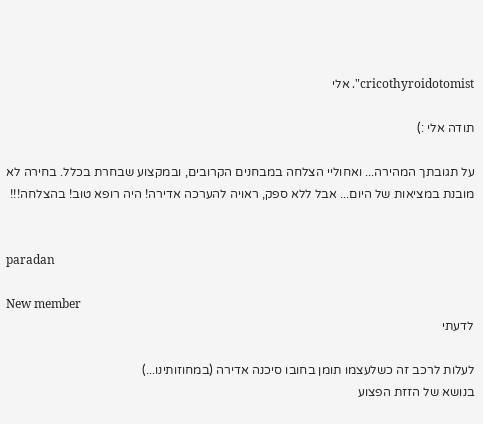cricothyroidotomist". אלי

תודה אלי :)

על תגובתך המהירה... ואחוליי הצלחה במבחנים הקרובים, ובמקצוע שבחרת בכלל. בחירה לא מובנת במציאות של היום... אבל ללא ספק, ראויה להערכה אדירה! היה רופא טוב! בהצלחה!!!


paradan

New member
לדעתי

לעלות לרכב זה כשלעצמו תומן בחובו סיכנה אדירה (במחוזותינו...)
בנושא של הזזת הפצוע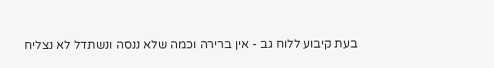בעת קיבוע ללוח גב - אין ברירה וכמה שלא ננסה ונשתדל לא נצליח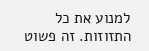למנוע את כל התזוזות. זה פשוט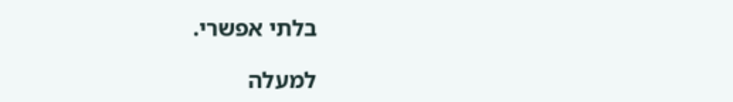בלתי אפשרי.

למעלה